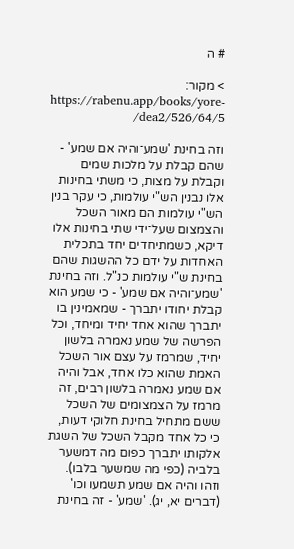# ה

> מקור: https://rabenu.app/books/yore-dea2/526/64/5/

וזה בחינת 'שמע־והיה אם שמע' - שהם קבלת על מלכות שמים וקבלת על מצות, כי משתי בחינות אלו נבנין הש"י עולמות, כי עקר בנין הש"י עולמות הם מאור השכל והצמצום שעל־ידי שתי בחינות אלו דיקא, כשמתיחדים יחד בתכלית האחדות על ידם כל ההשגות שהם בחינת ש"י עולמות כנ"ל. וזה בחינת 'שמע־והיה אם שמע' - כי שמע הוא קבלת יחודו יתברך - שמאמינין בו יתברך שהוא אחד יחיד ומיחד, וכל הפרשה של שמע נאמרה בלשון יחיד, שמרמז על עצם אור השכל האמת שהוא כלו אחד, אבל והיה אם שמע נאמרה בלשון רבים, זה מרמז על הצמצומים של השכל ששם מתחיל בחינת חלוקי דעות, כי כל אחד מקבל השכל של השגת אלקותו יתברך כפום מה דמשער בלביה (כפי מה שמשער בלבו). וזהו והיה אם שמע תשמעו וכו' (דברים יא, יג). 'שמע' - זה בחינת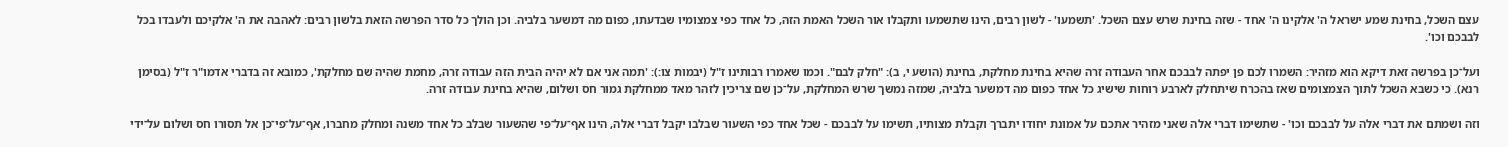עצם השכל, בחינת שמע ישראל ה' אלקינו ה' אחד - שזה בחינת שרש עצם השכל. 'תשמעו' - לשון רבים, הינו שתשמעו ותקבלו אור השכל האמת הזה, כל אחד כפי צמצומיו שבדעתו, כפום מה דמשער בלביה. וכן הולך כל סדר הפרשה הזאת בלשון רבים: לאהבה את ה' אלקיכם ולעבדו בכל לבבכם וכו'.

ועל־כן בפרשה זאת דיקא הוא מזהיר: השמרו לכם פן יפתה לבבכם אחר העבודה זרה שהיא בחינת מחלקת, בחינת (הושע י, ב): "חלק לבם". וכמו שאמרו רבותינו ז"ל (יבמות צו:): 'תמה אני אם לא יהיה הבית הזה עבודה זרה, מחמת שהיה שם מחלקת', כמובא זה בדברי אדמו"ר ז"ל (בסימן רנא). כי כשבא השכל לתוך הצמצומים שאז בהכרח שיתחלק לארבע רוחות שישיג כל אחד כפום מה דמשער בלביה, שמזה נמשך שרש המחלקת, על־כן שם צריכין לזהר מאד ממחלקת גמור חס ושלום, שהיא בחינת עבודה זרה.

וזה ושמתם את דברי אלה על לבבכם וכו' - שתשימו דברי אלה שאני מזהיר אתכם על אמונת יחודו יתברך וקבלת מצותיו, תשימו על לבבכם - שכל אחד כפי השעור שבלבו יקבל דברי אלה, הינו אף־על־פי שהשעור שבלב כל אחד משנה ומחלק מחברו, אף־על־פי־כן אל תסורו חס ושלום על־ידי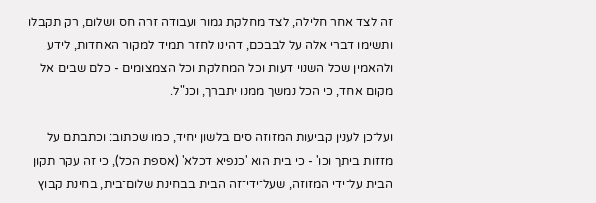זה לצד אחר חלילה, לצד מחלקת גמור ועבודה זרה חס ושלום, רק תקבלו ותשימו דברי אלה על לבבכם, דהינו לחזר תמיד למקור האחדות, לידע ולהאמין שכל השנוי דעות וכל המחלקת וכל הצמצומים - כלם שבים אל מקום אחד, כי הכל נמשך ממנו יתברך, וכנ"ל.

ועל־כן לענין קביעות המזוזה סים בלשון יחיד, כמו שכתוב: וכתבתם על מזזות ביתך וכו' - כי בית הוא 'כנפיא דכלא' (אספת הכל), כי זה עקר תקון הבית על־ידי המזוזה, שעל־ידי־זה הבית בבחינת שלום־בית, בחינת קבוץ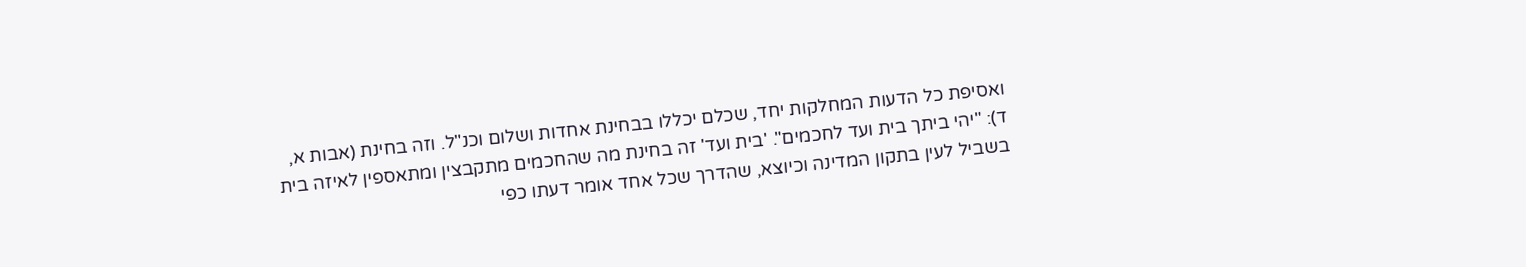ואסיפת כל הדעות המחלקות יחד, שכלם יכללו בבחינת אחדות ושלום וכנ"ל. וזה בחינת (אבות א, ד): "יהי ביתך בית ועד לחכמים". 'בית ועד' זה בחינת מה שהחכמים מתקבצין ומתאספין לאיזה בית בשביל לעין בתקון המדינה וכיוצא, שהדרך שכל אחד אומר דעתו כפי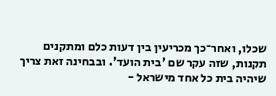שכלו, ואחר־כך מכריעין בין דעות כלם ומתקנים תקנות, שזה עקר שם 'בית הועד'. ובבחינה זאת צריך שיהיה בית כל אחד מישראל -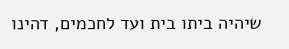שיהיה ביתו בית ועד לחכמים, דהינו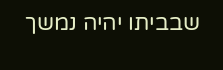שבביתו יהיה נמשך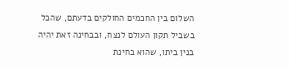השלום בין החכמים החולקים בדעתם, שהכל בשביל תקון העולם לנצח, ובבחינה זאת יהיה בנין ביתו, שהוא בחינת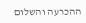ההכרעה והשלום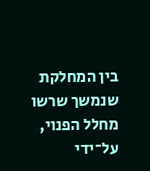בין המחלקת שנמשך שרשו מחלל הפנוי, על־ידי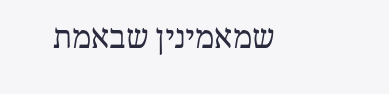שמאמינין שבאמת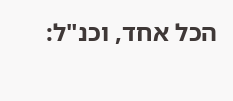הכל אחד, וכנ"ל: